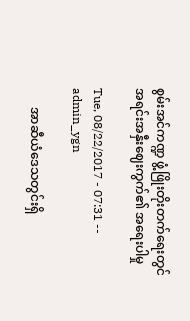စွမ်းအင်ကဏ္ဍ ဖွံ့ဖြိုးတိုးတက်ရေးတွင် အရင်းအနှီးဈေးကွက်၏ အရေးပါမှု

Tue, 08/22/2017 - 07:31 -- admin_ygn

      အာဆီယံဒေသတွင်းရှိ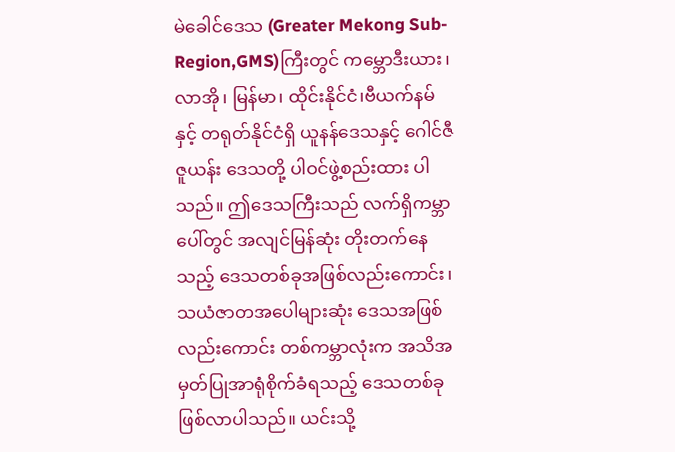မဲခေါင်ဒေသ (Greater Mekong Sub-Region,GMS)ကြီးတွင် ကမ္ဘောဒီးယား၊ လာအို၊ မြန်မာ၊ ထိုင်းနိုင်ငံ၊ဗီယက်နမ်နှင့် တရုတ်နိုင်ငံရှိ ယူနန်ဒေသနှင့် ဂေါင်ဇီဇူယန်း ဒေသတို့ ပါဝင်ဖွဲ့စည်းထား ပါသည်။ ဤဒေသကြီးသည် လက်ရှိကမ္ဘာပေါ်တွင် အလျင်မြန်ဆုံး တိုးတက်နေသည့် ဒေသတစ်ခုအဖြစ်လည်းကောင်း၊ သယံဇာတအပေါများဆုံး ဒေသအဖြစ်လည်းကောင်း တစ်ကမ္ဘာလုံးက အသိအမှတ်ပြုအာရုံစိုက်ခံရသည့် ဒေသတစ်ခု ဖြစ်လာပါသည်။ ယင်းသို့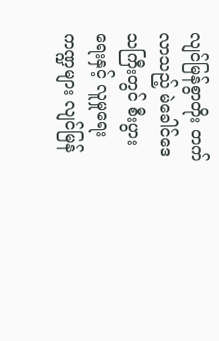လျင်မြန်စွာတိုး တက်လာသည့် မဲခေါင်ဒေသကြီးတွင် စီးပွားရေးနှင့် လူမှုရေးကဏ္ဍများ လျင်မြန်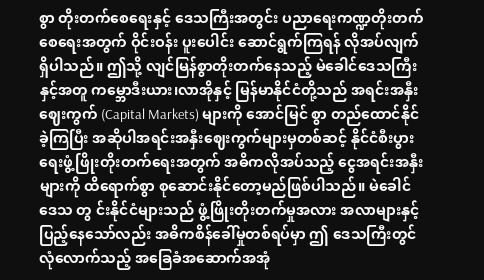စွာ တိုးတက်စေရေးနှင့် ဒေသကြီးအတွင်း ပညာရေးကဏ္ဍတိုးတက်စေရေးအတွက် ဝိုင်းဝန်း ပူးပေါင်း ဆောင်ရွက်ကြရန် လိုအပ်လျက် ရှိပါသည်။ ဤသို့ လျင်မြန်စွာတိုးတက်နေသည့် မဲခေါင်ဒေသကြီးနှင့်အတူ ကမ္ဘောဒီးယား၊လာအိုနှင့် မြန်မာနိုင်ငံတို့သည် အရင်းအနှီးဈေးကွက် (Capital Markets) များကို အောင်မြင် စွာ တည်ထောင်နိုင်ခဲ့ကြပြီး အဆိုပါအရင်းအနှီးဈေးကွက်များမှတစ်ဆင့် နိုင်ငံစီးပွားရေးဖွံ့ဖြိုးတိုးတက်ရေးအတွက် အဓိကလိုအပ်သည့် ငွေအရင်းအနှီးများကို ထိရောက်စွာ စုဆောင်းနိုင်တော့မည်ဖြစ်ပါသည်။ မဲခေါင်ဒေသ တွ င်းနိုင်ငံများသည် ဖွံ့ဖြိုးတိုးတက်မှုအလား အလာများနှင့် ပြည့်နေသော်လည်း အဓိကစိန်ခေါ်မှုတစ်ရပ်မှာ ဤ ဒေသကြီးတွင် လုံလောက်သည့် အခြေခံအဆောက်အအုံ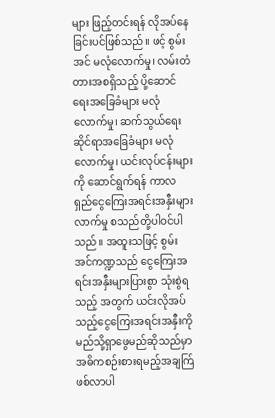များ ဖြည့်တင်းရန် လိုအပ်နေခြင်းပင်ဖြစ်သည်။ ဖင့် စွမ်းအင် မလုံလောက်မှု၊ လမ်းတံတားအစရှိသည့် ပို့ဆောင်ရေးအခြေခံများ မလုံလောက်မှု၊ ဆက်သွယ်ရေးဆိုင်ရာအခြေခံများ မလုံလောက်မှု၊ ယင်းလုပ်ငန်းများကို ဆောင်ရွက်ရန် ကာလရှည်ငွေကြေးအရင်းအနှီးများ လာက်မှု စသည်တို့ပါဝင်ပါသည်။ အထူးသဖြင့် စွမ်းအင်ကဏ္ဍသည် ငွေကြေးအရင်းအနှီးများပြားစွာ သုံးစွဲရသည့် အတွက် ယင်းလိုအပ်သည့်ငွေကြေးအရင်းအနှီးကို မည်သို့ရှာဖွေမည်ဆိုသည်မှာ အဓိကစဉ်းစားရမည့်အချက်ြ ဖစ်လာပါ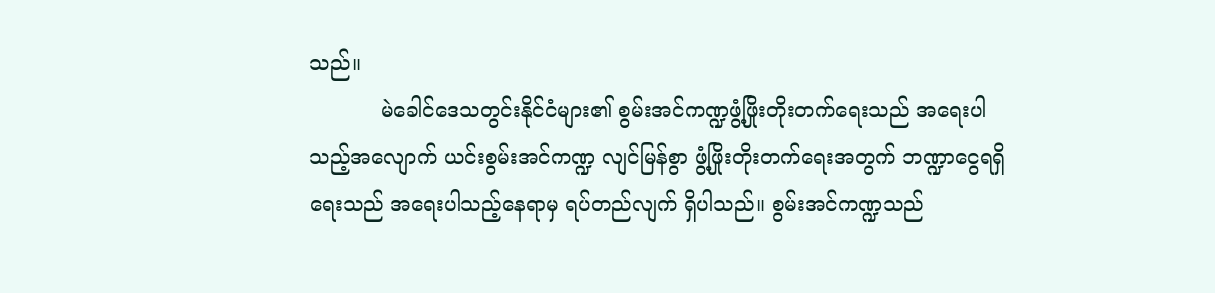သည်။
           မဲခေါင်ဒေသတွင်းနိုင်ငံများ၏ စွမ်းအင်ကဏ္ဍဖွံ့ဖြိုးတိုးတက်ရေးသည် အရေးပါသည့်အလျောက် ယင်းစွမ်းအင်ကဏ္ဍ လျင်မြန်စွာ ဖွံ့ဖြိုးတိုးတက်ရေးအတွက် ဘဏ္ဍာငွေရရှိရေးသည် အရေးပါသည့်နေရာမှ ရပ်တည်လျက် ရှိပါသည်။ စွမ်းအင်ကဏ္ဍသည်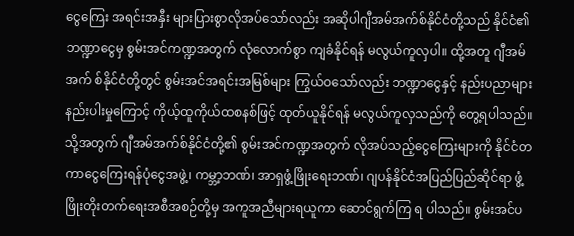ငွေကြေး အရင်းအနှီး များပြားစွာလိုအပ်သော်လည်း အဆိုပါဂျီအမ်အက်စ်နိုင်ငံတို့သည် နိုင်ငံ၏ ဘဏ္ဍာငွေမှ စွမ်းအင်ကဏ္ဍအတွက် လုံလောက်စွာ ကျခံနိုင်ရန် မလွယ်ကူလှပါ။ ထို့အတူ ဂျီအမ်အက် စ်နိုင်ငံတို့တွင် စွမ်းအင်အရင်းအမြစ်များ ကြွယ်ဝသော်လည်း ဘဏ္ဍာငွေနှင့် နည်းပညာများ နည်းပါးမှုကြောင့် ကိုယ့်ထူကိုယ်ထစနစ်ဖြင့် ထုတ်ယူနိုင်ရန် မလွယ်ကူလှသည်ကို တွေ့ရပါသည်။ သို့အတွက် ဂျီအမ်အက်စ်နိုင်ငံတို့၏ စွမ်းအင်ကဏ္ဍအတွက် လိုအပ်သည့်ငွေကြေးများကို နိုင်ငံတကာငွေကြေးရန်ပုံငွေအဖွဲ့၊ ကမ္ဘာ့ဘဏ်၊ အာရှဖွံ့ဖြိုးရေးဘဏ်၊ ဂျပန်နိုင်ငံအပြည်ပြည်ဆိုင်ရာ ဖွံ့ဖြိုးတိုးတက်ရေးအစီအစဉ်တို့မှ အကူအညီများရယူကာ ဆောင်ရွက်ကြ ရ ပါသည်။ စွမ်းအင်ပ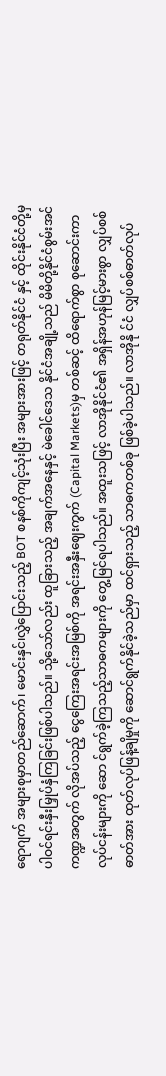ရောဂျက် အများစုမှာတည်ဆောက်၊ မောင်းနှင်၊လွှဲပြောင်းသည့် BOT စနစ်ကိုကျင့်သုံးပြီး အများအားဖြင့် တရုတ်နိုင်ငံ နှင့် ထိုင်းနိုင်ငံတို့မှ ပါဝင်ရင်းနှီးမြှုပ်နှံကြခြင်းဖြစ်ပါသည်။ သို့သော်လည်း ထူခြားသည့် အချက်အနေနှင့် မဲခေါင်ဒေသ နိုင်ငံအချို့သည် မိမိတို့နိုင်ငံစွမ်းအင်ကဏ္ဍအတွက် လိုအပ်သည့် ငွေကြေးအရင်းအမြစ်ကို အရင်းအနှီးဈေးကွက် (Capital Markets)မှ တစ်ဆင့် ထိရောက်စွာ စုဆောင်းကာလုပ်ငန်းများကို ဆော င်ရွက်ခဲ့ကြသည့်သာဓကများကို တွေ့မြင်ရပါသည်။ အထူးသဖြင့် လာအိုနိုင်ငံ၏ အရှိန်အဟုန်မြင့်မားစွာ လျှပ်စစ် ဓာတ်အား ထုတ်လုပ်ဖြန့်ချိမှုကို ဆောင်ရွက်နိုင်ခဲ့သည်မှာ ထင်ရှားသည့် သာဓကတစ်ခု ဖြစ်ခဲ့ပါသည်။ လာအိုနို င်ငံ လျှပ်စစ်ဓာတ်လုပ်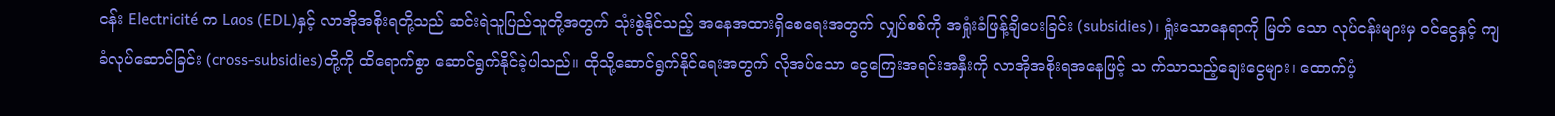ငန်း Electricité က Laos (EDL)နှင့် လာအိုအစိုးရတို့သည် ဆင်းရဲသူပြည်သူတို့အတွက် သုံးစွဲနိုင်သည့် အနေအထားရှိစေရေးအတွက် လျှပ်စစ်ကို အရှုံးခံဖြန့်ချိပေးခြင်း (subsidies)၊ ရှုံးသောနေရာကို မြတ် သော လုပ်ငန်းများမှ ဝင်ငွေနှင့် ကျခံလုပ်ဆောင်ခြင်း (cross-subsidies)တို့ကို ထိရောက်စွာ ဆောင်ရွက်နိုင်ခဲ့ပါသည်။ ထိုသို့ဆောင်ရွက်နိုင်ရေးအတွက် လိုအပ်သော ငွေကြေးအရင်းအနှီးကို လာအိုအစိုးရအနေဖြင့် သ က်သာသည့်ချေးငွေများ၊ ထောက်ပံ့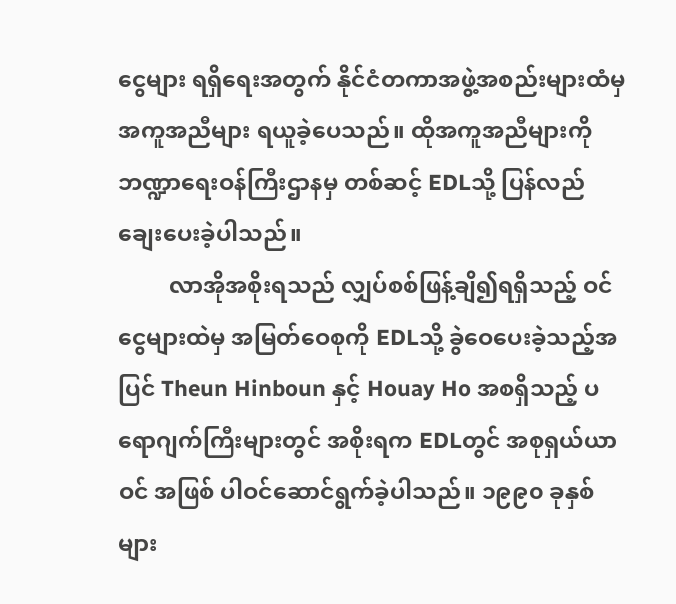ငွေများ ရရှိရေးအတွက် နိုင်ငံတကာအဖွဲ့အစည်းများထံမှ အကူအညီများ ရယူခဲ့ပေသည်။ ထိုအကူအညီများကို ဘဏ္ဍာရေးဝန်ကြီးဌာနမှ တစ်ဆင့် EDLသို့ ပြန်လည် ချေးပေးခဲ့ပါသည်။
         လာအိုအစိုးရသည် လျှပ်စစ်ဖြန့်ချိ၍ရရှိသည့် ဝင်ငွေများထဲမှ အမြတ်ဝေစုကို EDLသို့ ခွဲဝေပေးခဲ့သည့်အပြင် Theun Hinboun နှင့် Houay Ho အစရှိသည့် ပရောဂျက်ကြီးများတွင် အစိုးရက EDLတွင် အစုရှယ်ယာဝင် အဖြစ် ပါဝင်ဆောင်ရွက်ခဲ့ပါသည်။ ၁၉၉၀ ခုနှစ်များ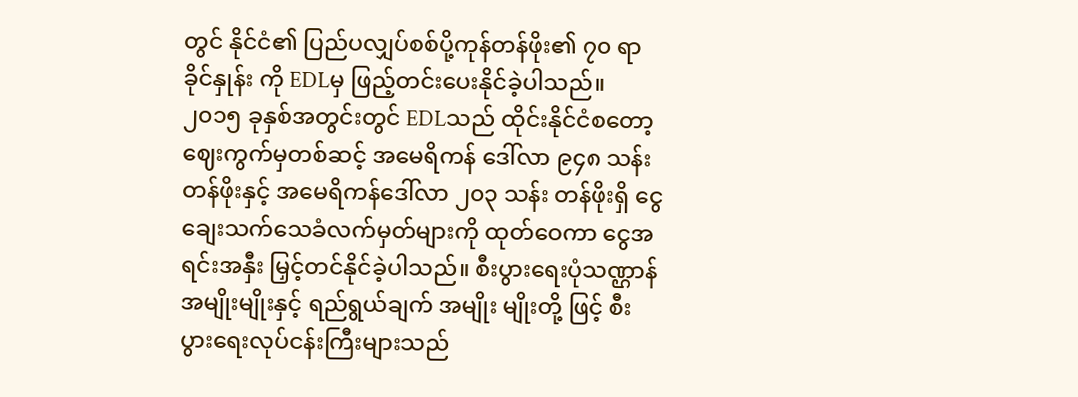တွင် နိုင်ငံ၏ ပြည်ပလျှပ်စစ်ပို့ကုန်တန်ဖိုး၏ ၇၀ ရာခိုင်နှုန်း ကို EDLမှ ဖြည့်တင်းပေးနိုင်ခဲ့ပါသည်။ ၂၀၁၅ ခုနှစ်အတွင်းတွင် EDLသည် ထိုင်းနိုင်ငံစတော့ဈေးကွက်မှတစ်ဆင့် အမေရိကန် ဒေါ်လာ ၉၄၈ သန်း တန်ဖိုးနှင့် အမေရိကန်ဒေါ်လာ ၂၀၃ သန်း တန်ဖိုးရှိ ငွေချေးသက်သေခံလက်မှတ်များကို ထုတ်ဝေကာ ငွေအရင်းအနှီး မြှင့်တင်နိုင်ခဲ့ပါသည်။ စီးပွားရေးပုံသဏ္ဌာန်အမျိုးမျိုးနှင့် ရည်ရွယ်ချက် အမျိုး မျိုးတို့ ဖြင့် စီးပွားရေးလုပ်ငန်းကြီးများသည်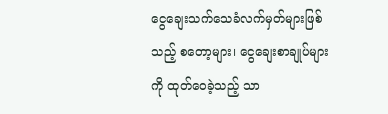ငွေချေးသက်သေခံလက်မှတ်များဖြစ်သည့် စတော့များ၊ ငွေချေးစာချုပ်များကို ထုတ်ဝေခဲ့သည့် သာ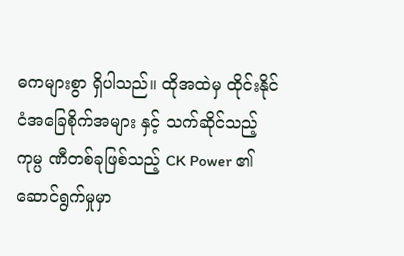ဓကများစွာ ရှိပါသည်။ ထိုအထဲမှ ထိုင်းနိုင်ငံအခြေစိုက်အများ နှင့် သက်ဆိုင်သည့် ကုမ္ပ ဏီတစ်ခုဖြစ်သည့် CK Power ၏ ဆောင်ရွက်မှုမှာ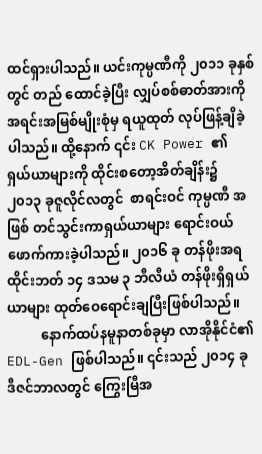ထင်ရှားပါသည်။ ယင်းကုမ္ပဏီကို ၂၀၁၁ ခုနှစ်တွင် တည် ထောင်ခဲ့ပြီး လျှပ်စစ်ဓာတ်အားကို အရင်းအမြစ်မျိုးစုံမှ ရယူထုတ် လုပ်ဖြန့်ချိခဲ့ပါသည်။ ထို့နောက် ၎င်း CK Power ၏ ရှယ်ယာများကို ထိုင်းစတော့အိတ်ချိန်း၌ ၂၀၁၃ ခုဇူလိုင်လတွင်  စာရင်းဝင် ကုမ္ပဏီ အဖြစ် တင်သွင်းကာရှယ်ယာများ ရောင်းဝယ်ဖောက်ကားခဲ့ပါသည်။ ၂၀၁၆ ခု တန်ဖိုးအရ ထိုင်းဘတ် ၁၄ ဒသမ ၃ ဘီလီယံ တန်ဖိုးရှိရှယ် ယာများ ထုတ်ဝေရောင်းချပြီးဖြစ်ပါသည်။
          နောက်ထပ်နမူနာတစ်ခုမှာ လာအိုနိုင်ငံ၏ EDL-Gen ဖြစ်ပါသည်။ ၎င်းသည် ၂၀၁၄ ခု ဒီဇင်ဘာလတွင် ကြွေးမြီအ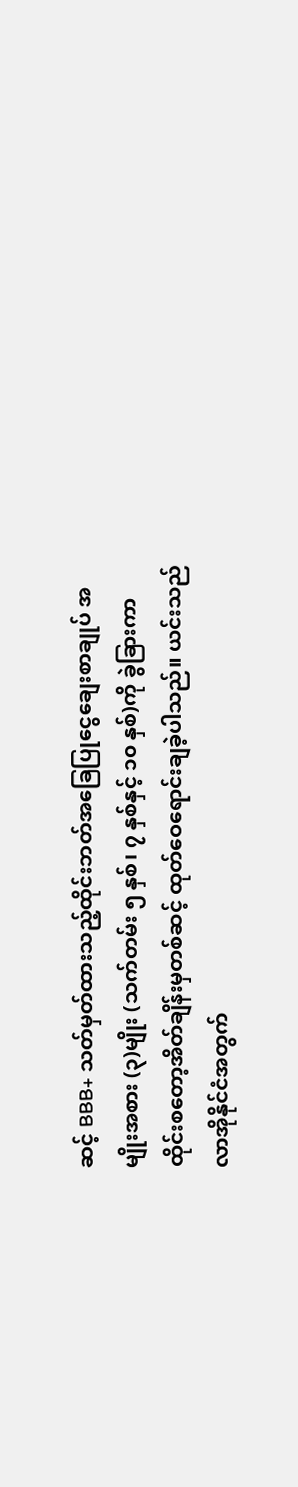ဆင့် BBB+ သတ်မှတ်ထားသည့်ထိုင်းဘတ်အခြေပြုငွေချေးစာချုပ် အမျိုးအစား (၃)မျိုး (သက်တမ်း ၅ နှစ်၊ ၇ နှစ်နှင့် ၁၀ နှစ်)ကို ခွဲခြားကာ ထိုင်းစတော့အိတ်ချိန်းမှတစ်ဆင့် ထုတ်ဝေရောင်းချခဲ့ပါသည်။ ယင်းသည် လာအိုနိုင်ငံအတွက်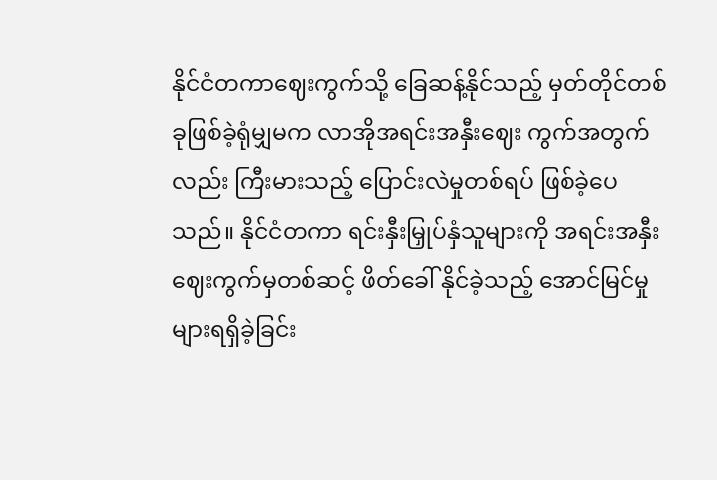နိုင်ငံတကာဈေးကွက်သို့ ခြေဆန့်နိုင်သည့် မှတ်တိုင်တစ်ခုဖြစ်ခဲ့ရုံမျှမက လာအိုအရင်းအနှီးဈေး ကွက်အတွက်လည်း ကြီးမားသည့် ပြောင်းလဲမှုတစ်ရပ် ဖြစ်ခဲ့ပေသည်။ နိုင်ငံတကာ ရင်းနှီးမြှုပ်နှံသူများကို အရင်းအနှီးဈေးကွက်မှတစ်ဆင့် ဖိတ်ခေါ် နိုင်ခဲ့သည့် အောင်မြင်မှုများရရှိခဲ့ခြင်း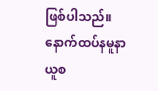ဖြစ်ပါသည်။ နောက်ထပ်နမူနာယူစ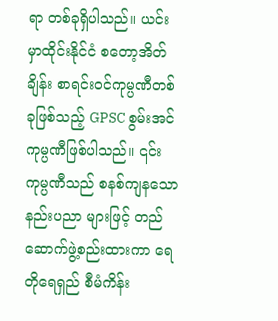ရာ တစ်ခုရှိပါသည်။ ယင်းမှာထိုင်းနိုင်ငံ စတော့အိတ်ချိန်း စာရင်းဝင်ကုမ္ပဏီတစ်ခုဖြစ်သည့် GPSC စွမ်းအင် ကုမ္ပဏီဖြစ်ပါသည်။ ၎င်းကုမ္ပဏီသည် စနစ်ကျနသော နည်းပညာ များဖြင့် တည်ဆောက်ဖွဲ့စည်းထားကာ ရေတိုရေရှည် စီမံကိန်း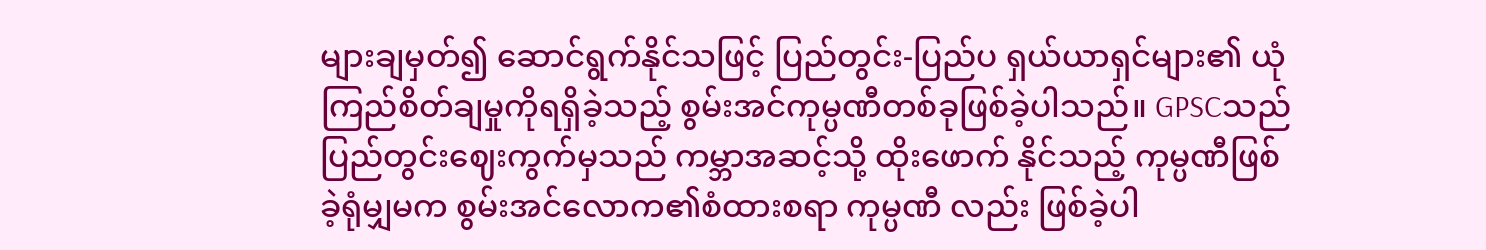များချမှတ်၍ ဆောင်ရွက်နိုင်သဖြင့် ပြည်တွင်း-ပြည်ပ ရှယ်ယာရှင်များ၏ ယုံကြည်စိတ်ချမှုကိုရရှိခဲ့သည့် စွမ်းအင်ကုမ္ပဏီတစ်ခုဖြစ်ခဲ့ပါသည်။ GPSCသည် ပြည်တွင်းဈေးကွက်မှသည် ကမ္ဘာအဆင့်သို့ ထိုးဖောက် နိုင်သည့် ကုမ္ပဏီဖြစ်ခဲ့ရုံမျှမက စွမ်းအင်လောက၏စံထားစရာ ကုမ္ပဏီ လည်း ဖြစ်ခဲ့ပါ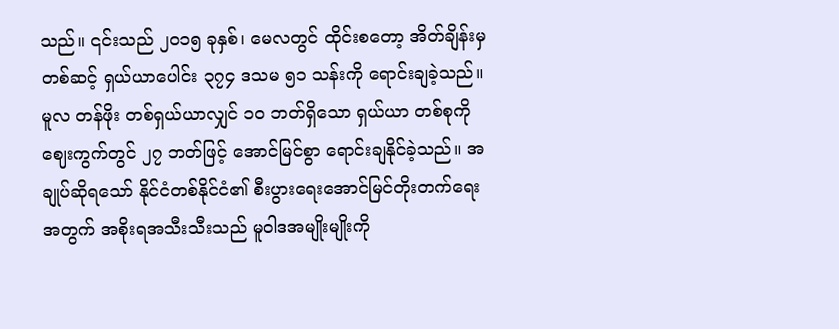သည်။ ၎င်းသည် ၂၀၁၅ ခုနှစ်၊ မေလတွင် ထိုင်းစတော့ အိတ်ချိန်းမှ တစ်ဆင့် ရှယ်ယာပေါင်း ၃၇၄ ဒသမ ၅၁ သန်းကို ရောင်းချခဲ့သည်။ မူလ တန်ဖိုး တစ်ရှယ်ယာလျှင် ၁၀ ဘတ်ရှိသော ရှယ်ယာ တစ်စုကိုဈေးကွက်တွင် ၂၇ ဘတ်ဖြင့် အောင်မြင်စွာ ရောင်းချနိုင်ခဲ့သည်။ အချုပ်ဆိုရသော် နိုင်ငံတစ်နိုင်ငံ၏ စီးပွားရေးအောင်မြင်တိုးတက်ရေးအတွက် အစိုးရအသီးသီးသည် မူဝါဒအမျိုးမျိုးကို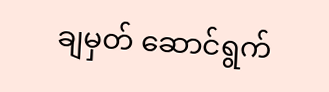ချမှတ် ဆောင်ရွက်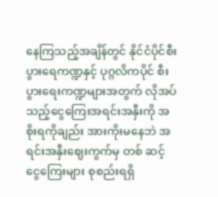နေကြသည့်အချိန်တွင် နိုင်ငံပိုင်စီးပွားရေကဏ္ဍနှင့် ပုဂ္ဂလိကပိုင် စီးပွားရေးကဏ္ဍများအတွက် လိုအပ်သည့်ငွေကြေးအရင်းအနှီးကို အစိုးရကိုချည်း အားကိုးမနေဘဲ အရင်းအနှီးဈေးကွက်မှ တစ် ဆင့် ငွေကြေးများ စုစည်းရရှိ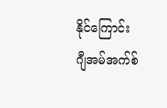နိုင်ကြောင်း ဂျီအမ်အက်စ်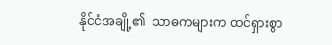နိုင်ငံအချို့၏  သာဓကများက ထင်ရှားစွာ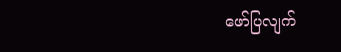ဖော်ပြလျက်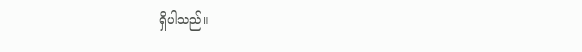ရှိပါသည်။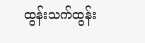ထွန်းသက်ထွန်း